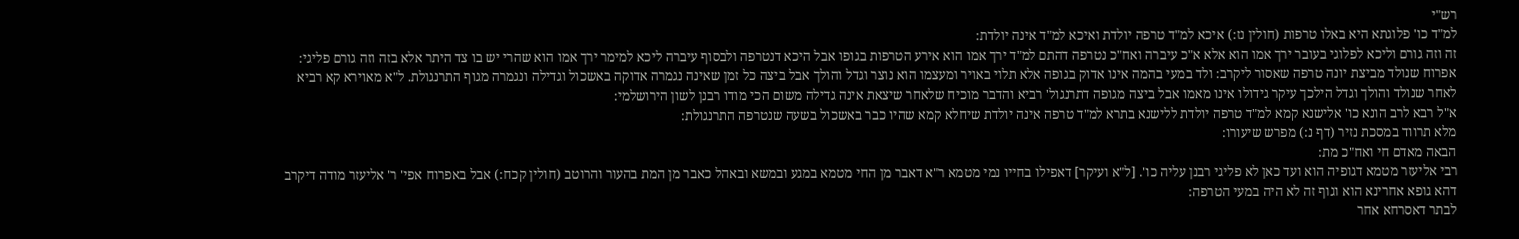רש"י
למ"ד כו' פלוגתא היא באלו טרפות (חולין נז:) איכא למ"ד טרפה יולדת ואיכא למ"ד אינה יולדת:
זה וזה גורם וליכא לפלוגי בעובר ירך אמו הוא אלא א"כ עיברה ואח"כ נטרפה דהתם למ"ד ירך אמו הוא אירע הטרפות בגופו אבל היכא דנטרפה ולבסוף עיברה ליכא למימר ירך אמו הוא שהרי יש בו צד היתר אלא בזה וזה גורם פליגי:
אפרוח שנולד מביצת יונה טרפה שאסור ליקרב: ולד במעי בהמה אינו אדוק בגופה אלא תלוי באויר ומעצמו הוא נוצר וגדל והולך אבל ביצה כל זמן שאינה נגמרה אדוקה באשכול וגדילה ונגמרה מגוף התרנגולת. ל"א מאוירא קא רביא לאחר שנולד והולך וגדל הילכך עיקר גידולו אינו מאמו אבל ביצה מגופה דתרנגול' רביא והדבר מוכיח שלאחר שיצאת אינה גדילה משום הכי מודו רבנן לשון הירושלמי:
א"ל רבא לרב הונא כו' אלישנא קמא למ"ד טרפה יולדת ללישנא בתרא למ"ד טרפה אינה יולדת שיחלא קמא שהיו כבר באשכול בשעה שנטרפה התרנגולת:
מלא תרווד במסכת נזיר (דף נ:) מפרש שיעורו:
הבאה מאדם חי ואח"כ מת:
רבי אליעזר מטמא דגופיה הוא ועד כאן לא פליגי רבנן עליה כו'. [ל"א ועיקר] דאפילו בחייו נמי מטמא ר"א דאבר מן החי מטמא במגע ובמשא ובאהל כאבר מן המת בהעור והרוטב (חולין קכח:) אבל באפרוח אפי' ר' אליעזר מודה דיקרב דהא גופא אחרינא הוא וגוף זה לא היה במעי הטרפה:
לבתר דאסרחא אחר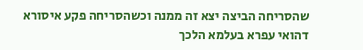שהסריחה הביצה יצא זה ממנה וכשהסריחה פקע איסורא דהואי עפרא בעלמא הלכך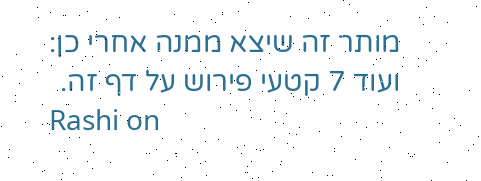מותר זה שיצא ממנה אחרי כן:
ועוד 7 קטעי פירוש על דף זה.
Rashi on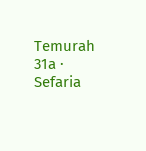Temurah 31a · Sefaria